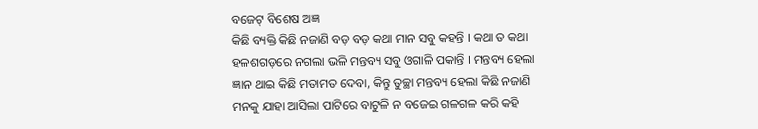ବଜେଟ୍ ବିଶେଷ ଅଜ୍ଞ
କିଛି ବ୍ୟକ୍ତି କିଛି ନଜାଣି ବଡ଼ ବଡ଼ କଥା ମାନ ସବୁ କହନ୍ତି । କଥା ତ କଥା ହଳଶଗଡ଼ରେ ନଗଲା ଭଳି ମନ୍ତବ୍ୟ ସବୁ ଓଗାଳି ପକାନ୍ତି । ମନ୍ତବ୍ୟ ହେଲା ଜ୍ଞାନ ଥାଇ କିଛି ମତାମତ ଦେବା, କିନ୍ତୁ ତୁଚ୍ଛା ମନ୍ତବ୍ୟ ହେଲା କିଛି ନଜାଣି ମନକୁ ଯାହା ଆସିଲା ପାଟିରେ ବାଟୁଳି ନ ବଜେଇ ଗଳଗଳ କରି କହି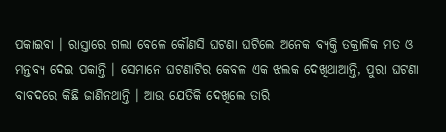ପକାଇବା । ରାସ୍ତାରେ ଗଲା ବେଳେ କୌଣସି ଘଟଣା ଘଟିଲେ ଅନେକ ବ୍ୟକ୍ତି ତକ୍ରାଳିକ ମତ ଓ ମନ୍ତବ୍ୟ ଦେଇ ପକାନ୍ତି । ସେମାନେ ଘଟଣାଟିର କେବଳ ଏକ ଝଲକ ଦେଖିଥାଆନ୍ତି, ପୁରା ଘଟଣା ବାବଦରେ କିଛି ଜାଣିନଥାନ୍ତି । ଆଉ ଯେତିକି ଦେଖିଲେ ତାରି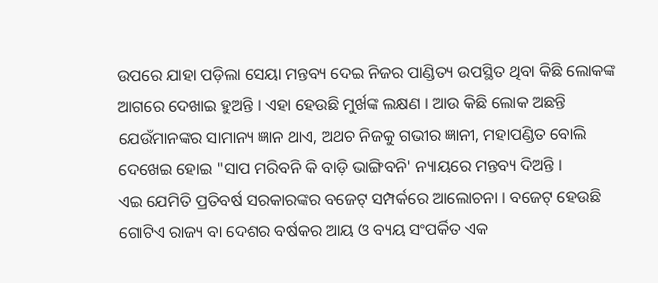ଉପରେ ଯାହା ପଡ଼ିଲା ସେୟା ମନ୍ତବ୍ୟ ଦେଇ ନିଜର ପାଣ୍ଡିତ୍ୟ ଉପସ୍ଥିତ ଥିବା କିଛି ଲୋକଙ୍କ ଆଗରେ ଦେଖାଇ ହୁଅନ୍ତି । ଏହା ହେଉଛି ମୁର୍ଖଙ୍କ ଲକ୍ଷଣ । ଆଉ କିଛି ଲୋକ ଅଛନ୍ତି ଯେଉଁମାନଙ୍କର ସାମାନ୍ୟ ଜ୍ଞାନ ଥାଏ, ଅଥଚ ନିଜକୁ ଗଭୀର ଜ୍ଞାନୀ, ମହାପଣ୍ଡିତ ବୋଲି ଦେଖେଇ ହୋଇ "ସାପ ମରିବନି କି ବାଡ଼ି ଭାଙ୍ଗିବନି' ନ୍ୟାୟରେ ମନ୍ତବ୍ୟ ଦିଅନ୍ତି ।
ଏଇ ଯେମିତି ପ୍ରତିବର୍ଷ ସରକାରଙ୍କର ବଜେଟ୍ ସମ୍ପର୍କରେ ଆଲୋଚନା । ବଜେଟ୍ ହେଉଛି ଗୋଟିଏ ରାଜ୍ୟ ବା ଦେଶର ବର୍ଷକର ଆୟ ଓ ବ୍ୟୟ ସଂପର୍କିତ ଏକ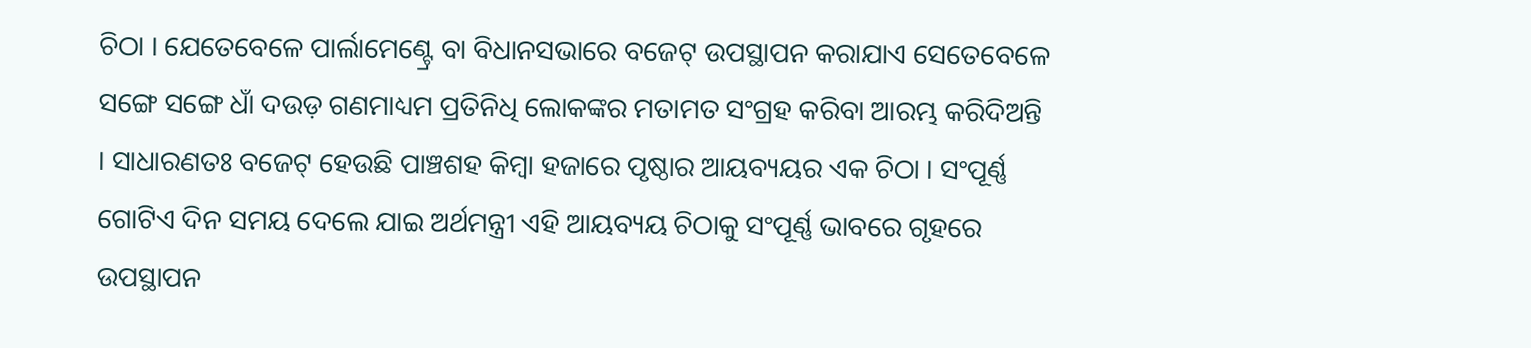ଚିଠା । ଯେତେବେଳେ ପାର୍ଲାମେଣ୍ଟ୍ରେ ବା ବିଧାନସଭାରେ ବଜେଟ୍ ଉପସ୍ଥାପନ କରାଯାଏ ସେତେବେଳେ ସଙ୍ଗେ ସଙ୍ଗେ ଧାଁ ଦଉଡ଼ ଗଣମାଧ୍ୟମ ପ୍ରତିନିଧି ଲୋକଙ୍କର ମତାମତ ସଂଗ୍ରହ କରିବା ଆରମ୍ଭ କରିଦିଅନ୍ତି । ସାଧାରଣତଃ ବଜେଟ୍ ହେଉଛି ପାଞ୍ଚଶହ କିମ୍ବା ହଜାରେ ପୃଷ୍ଠାର ଆୟବ୍ୟୟର ଏକ ଚିଠା । ସଂପୂର୍ଣ୍ଣ ଗୋଟିଏ ଦିନ ସମୟ ଦେଲେ ଯାଇ ଅର୍ଥମନ୍ତ୍ରୀ ଏହି ଆୟବ୍ୟୟ ଚିଠାକୁ ସଂପୂର୍ଣ୍ଣ ଭାବରେ ଗୃହରେ ଉପସ୍ଥାପନ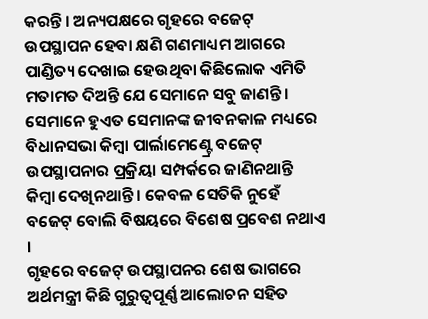କରନ୍ତି । ଅନ୍ୟପକ୍ଷରେ ଗୃହରେ ବଜେଟ୍ ଉପସ୍ଥାପନ ହେବା କ୍ଷଣି ଗଣମାଧ୍ୟମ ଆଗରେ ପାଣ୍ଡିତ୍ୟ ଦେଖାଇ ହେଉଥିବା କିଛିଲୋକ ଏମିତି ମତାମତ ଦିଅନ୍ତି ଯେ ସେମାନେ ସବୁ ଜାଣନ୍ତି । ସେମାନେ ହୁଏତ ସେମାନଙ୍କ ଜୀବନକାଳ ମଧ୍ୟରେ ବିଧାନସଭା କିମ୍ବା ପାର୍ଲାମେଣ୍ଟ୍ରେ ବଜେଟ୍ ଉପସ୍ଥାପନାର ପ୍ରକ୍ରିୟା ସମ୍ପର୍କରେ ଜାଣିନଥାନ୍ତି କିମ୍ବା ଦେଖିନଥାନ୍ତି । କେବଳ ସେତିକି ନୁହେଁ ବଜେଟ୍ ବୋଲି ବିଷୟରେ ବିଶେଷ ପ୍ରବେଶ ନଥାଏ ।
ଗୃହରେ ବଜେଟ୍ ଉପସ୍ଥାପନର ଶେଷ ଭାଗରେ ଅର୍ଥମନ୍ତ୍ରୀ କିଛି ଗୁରୁତ୍ୱପୂର୍ଣ୍ଣ ଆଲୋଚନ ସହିତ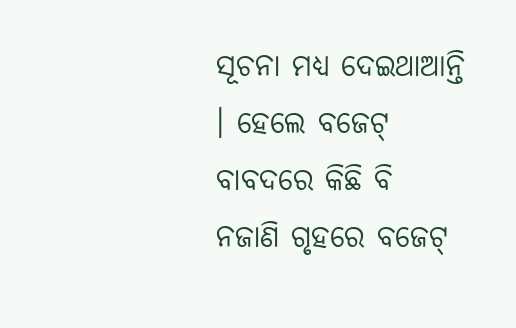ସୂଚନା ମଧ୍ୟ ଦେଇଥାଆନ୍ତି । ହେଲେ ବଜେଟ୍ ବାବଦରେ କିଛି ବି ନଜାଣି ଗୃହରେ ବଜେଟ୍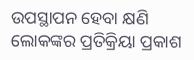ଉପସ୍ଥାପନ ହେବା କ୍ଷଣି ଲୋକଙ୍କର ପ୍ରତିକ୍ରିୟା ପ୍ରକାଶ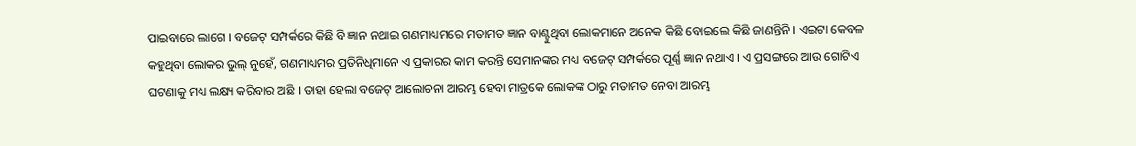ପାଇବାରେ ଲାଗେ । ବଜେଟ୍ ସମ୍ପର୍କରେ କିଛି ବି ଜ୍ଞାନ ନଥାଇ ଗଣମାଧ୍ୟମରେ ମତାମତ ଜ୍ଞାନ ବାଣ୍ଟୁଥିବା ଲୋକମାନେ ଅନେକ କିଛି ବୋଇଲେ କିଛି ଜାଣନ୍ତିନି । ଏଇଟା କେବଳ କହୁଥିବା ଲୋକର ଭୁଲ୍ ନୁହେଁ, ଗଣମାଧ୍ୟମର ପ୍ରତିନିଧିମାନେ ଏ ପ୍ରକାରର କାମ କରନ୍ତି ସେମାନଙ୍କର ମଧ୍ୟ ବଜେଟ୍ ସମ୍ପର୍କରେ ପୂର୍ଣ୍ଣ ଜ୍ଞାନ ନଥାଏ । ଏ ପ୍ରସଙ୍ଗରେ ଆଉ ଗୋଟିଏ ଘଟଣାକୁ ମଧ୍ୟ ଲକ୍ଷ୍ୟ କରିବାର ଅଛି । ତାହା ହେଲା ବଜେଟ୍ ଆଲୋଚନା ଆରମ୍ଭ ହେବା ମାତ୍ରକେ ଲୋକଙ୍କ ଠାରୁ ମତାମତ ନେବା ଆରମ୍ଭ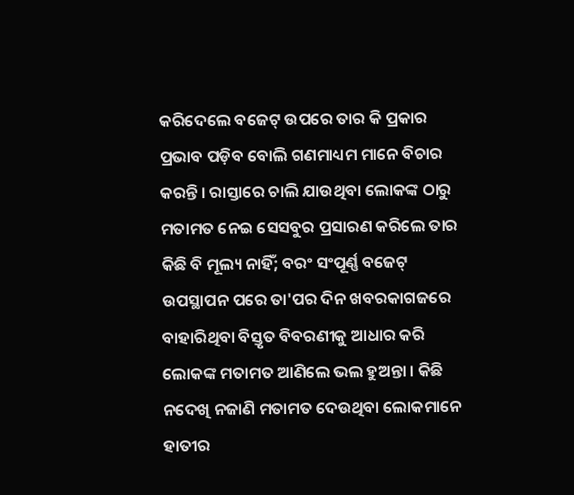କରିଦେଲେ ବଜେଟ୍ ଉପରେ ତାର କି ପ୍ରକାର ପ୍ରଭାବ ପଡ଼ିବ ବୋଲି ଗଣମାଧ୍ୟମ ମାନେ ବିଚାର କରନ୍ତି । ରାସ୍ତାରେ ଚାଲି ଯାଉଥିବା ଲୋକଙ୍କ ଠାରୁ ମତାମତ ନେଇ ସେସବୁର ପ୍ରସାରଣ କରିଲେ ତାର କିଛି ବି ମୂଲ୍ୟ ନାହିଁ; ବରଂ ସଂପୂର୍ଣ୍ଣ ବଜେଟ୍ ଉପସ୍ଥାପନ ପରେ ତା'ପର ଦିନ ଖବରକାଗଜରେ ବାହାରିଥିବା ବିସ୍ତୃତ ବିବରଣୀକୁ ଆଧାର କରି ଲୋକଙ୍କ ମତାମତ ଆଣିଲେ ଭଲ ହୁଅନ୍ତା । କିଛି ନଦେଖି ନଜାଣି ମତାମତ ଦେଉଥିବା ଲୋକମାନେ ହାତୀର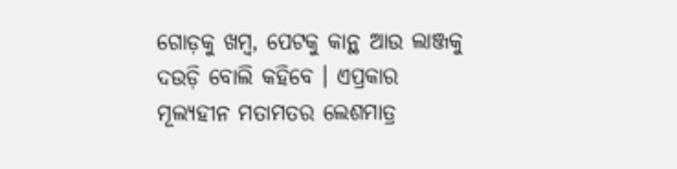ଗୋଡ଼କୁ ଖମ୍ବ, ପେଟକୁ କାନ୍ଥ ଆଉ ଲାଞ୍ଜକୁ ଦଉଡ଼ି ବୋଲି କହିବେ । ଏପ୍ରକାର ମୂଲ୍ୟହୀନ ମତାମତର ଲେଶମାତ୍ର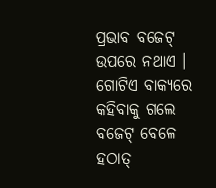ପ୍ରଭାବ ବଜେଟ୍ ଉପରେ ନଥାଏ । ଗୋଟିଏ ବାକ୍ୟରେ କହିବାକୁ ଗଲେ ବଜେଟ୍ ବେଳେ ହଠାତ୍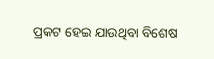ପ୍ରକଟ ହେଇ ଯାଉଥିବା ବିଶେଷ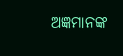ଅଜ୍ଞମାନଙ୍କ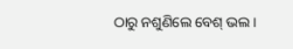ଠାରୁ ନଶୁଣିଲେ ବେଶ୍ ଭଲ ।